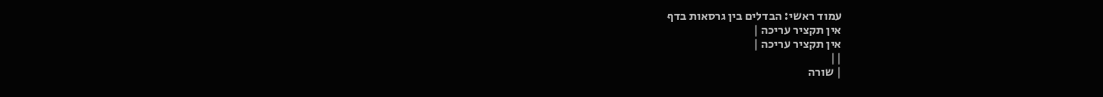עמוד ראשי: הבדלים בין גרסאות בדף
אין תקציר עריכה |
אין תקציר עריכה |
||
| שורה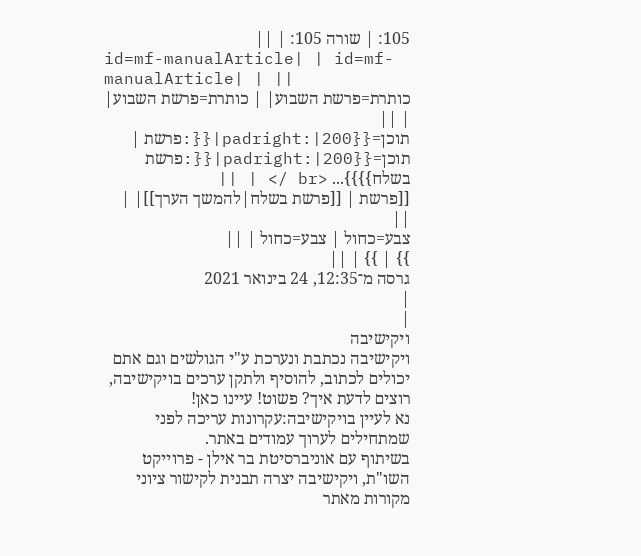105: | שורה 105: | ||
id=mf-manualArticle| | id=mf-manualArticle| | ||
כותרת=פרשת השבוע| | כותרת=פרשת השבוע| | ||
תוכן={{padright:|200|{{:פרשת | תוכן={{padright:|200|{{:פרשת בשלח}}}}... <br /> | ||
[[פרשת | [[פרשת בשלח|להמשך הערך]]| | ||
צבע=כחול | צבע=כחול | ||
}} | }} | ||
גרסה מ־12:35, 24 בינואר 2021
|
|
ויקישיבה
ויקישיבה נכתבת ונערכת ע"י הגולשים וגם אתם יכולים לכתוב, להוסיף ולתקן ערכים בויקישיבה,
רוצים לדעת איך? פשוט! עיינו כאן!
נא לעיין בויקישיבה:עקרונות עריכה לפני שמתחילים לערוך עמודים באתר.
בשיתוף עם אוניברסיטת בר אילן - פרוייקט השו"ת, ויקישיבה יצרה תבנית לקישור ציוני מקורות מאתר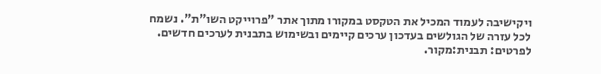ויקישיבה לעמוד המכיל את הטקסט במקורו מתוך אתר "פרוייקט השו"ת". נשמח לכל עזרה של הגולשים בעדכון ערכים קיימים ובשימוש בתבנית לערכים חדשים.
לפרטים: תבנית:מקור.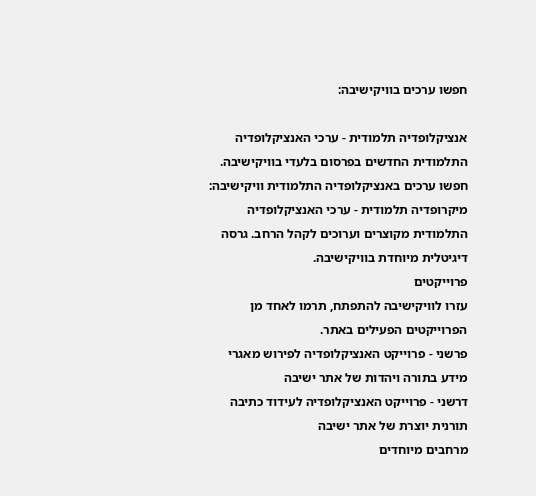חפשו ערכים בוויקישיבה:

אנציקלופדיה תלמודית - ערכי האנציקלופדיה התלמודית החדשים בפרסום בלעדי בוויקישיבה. חפשו ערכים באנציקלופדיה התלמודית וויקישיבה:
מיקרופדיה תלמודית - ערכי האנציקלופדיה התלמודית מקוצרים וערוכים לקהל הרחב. גרסה דיגיטלית מיוחדת בוויקישיבה.
פרוייקטים
עזרו לוויקישיבה להתפתח, תרמו לאחד מן הפרוייקטים הפעילים באתר.
פרשני - פרוייקט האנציקלופדיה לפירוש מאגרי מידע בתורה ויהדות של אתר ישיבה
דרשני - פרוייקט האנציקלופדיה לעידוד כתיבה תורנית יוצרת של אתר ישיבה
מרחבים מיוחדים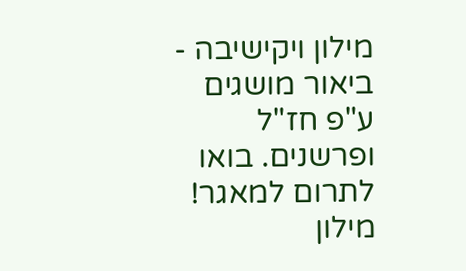מילון ויקישיבה - ביאור מושגים ע"פ חז"ל ופרשנים. בואו לתרום למאגר!
מילון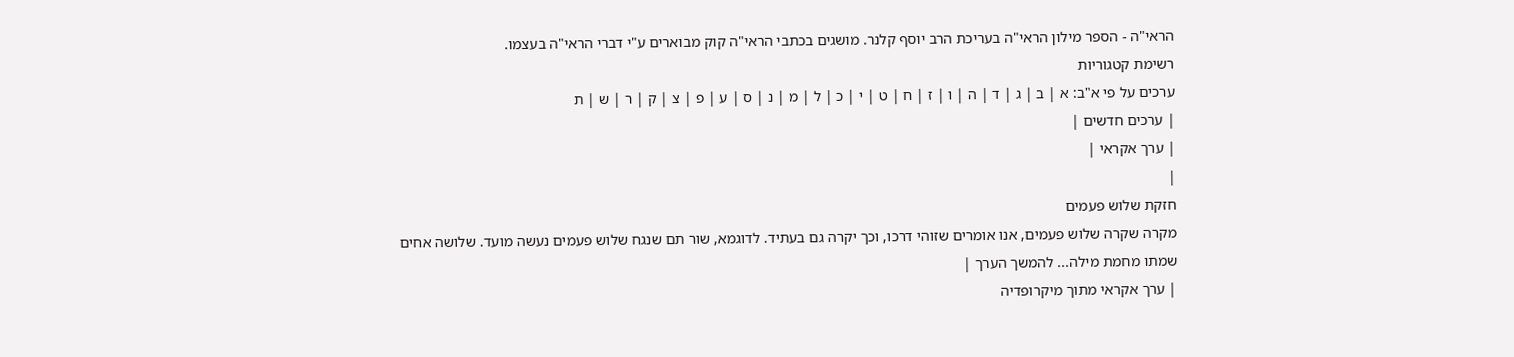הראי"ה - הספר מילון הראי"ה בעריכת הרב יוסף קלנר. מושגים בכתבי הראי"ה קוק מבוארים ע"י דברי הראי"ה בעצמו.
רשימת קטגוריות
ערכים על פי א"ב: א | ב | ג | ד | ה | ו | ז | ח | ט | י | כ | ל | מ | נ | ס | ע | פ | צ | ק | ר | ש | ת
| ערכים חדשים |
| ערך אקראי |
|
חזקת שלוש פעמים
מקרה שקרה שלוש פעמים, אנו אומרים שזוהי דרכו, וכך יקרה גם בעתיד. לדוגמא, שור תם שנגח שלוש פעמים נעשה מועד. שלושה אחים שמתו מחמת מילה... להמשך הערך |
| ערך אקראי מתוך מיקרופדיה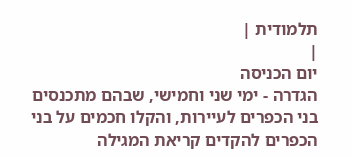תלמודית |
|
יום הכניסה
הגדרה - ימי שני וחמישי, שבהם מתכנסים בני הכפרים לעיירות, והקלו חכמים על בני הכפרים להקדים קריאת המגילה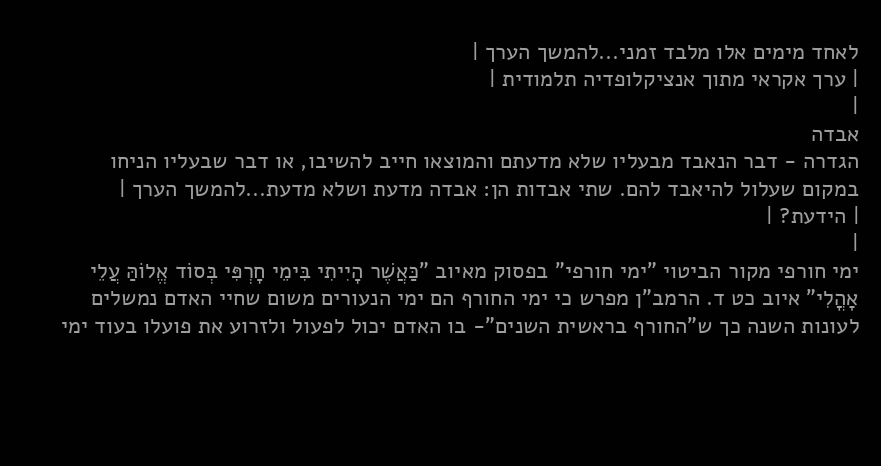לאחד מימים אלו מלבד זמני...להמשך הערך |
| ערך אקראי מתוך אנציקלופדיה תלמודית |
|
אבדה
הגדרה - דבר הנאבד מבעליו שלא מדעתם והמוצאו חייב להשיבו, או דבר שבעליו הניחו במקום שעלול להיאבד להם. שתי אבדות הן: אבדה מדעת ושלא מדעת...להמשך הערך |
| הידעת? |
|
ימי חורפי מקור הביטוי "ימי חורפי" בפסוק מאיוב "כַּאֲשֶׁר הָיִיתִי בִּימֵי חָרְפִּי בְּסוֹד אֱלוֹהַּ עֲלֵי אָהֳלִי" איוב כט ד. הרמב"ן מפרש כי ימי החורף הם ימי הנעורים משום שחיי האדם נמשלים לעונות השנה כך ש"החורף בראשית השנים"- בו האדם יכול לפעול ולזרוע את פועלו בעוד ימי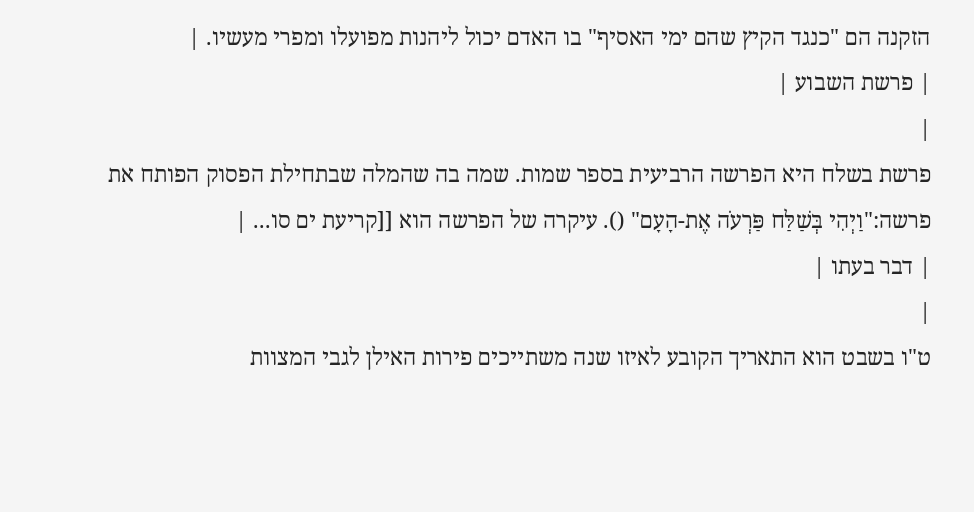הזקנה הם "כנגד הקיץ שהם ימי האסיף" בו האדם יכול ליהנות מפועלו ומפרי מעשיו. |
| פרשת השבוע |
|
פרשת בשלח היא הפרשה הרביעית בספר שמות. שמה בה שהמלה שבתחילת הפסוק הפותח את פרשה:"וַיְהִי בְּשַׁלַּח פַּרְעֹה אֶת-הָעָם" (). עיקרה של הפרשה הוא [[קריעת ים סו... |
| דבר בעתו |
|
ט"ו בשבט הוא התאריך הקובע לאיזו שנה משתייכים פירות האילן לגבי המצוות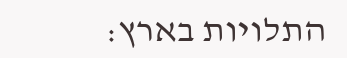התלויות בארץ: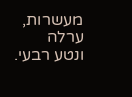מעשרות, ערלה ונטע רבעי.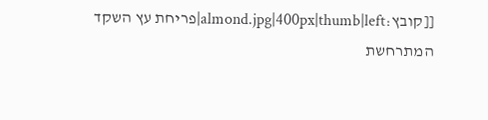[[קובץ:almond.jpg|400px|thumb|left|פריחת עץ השקד המתרחשת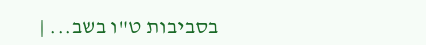בסביבות ט"ו בשב... |